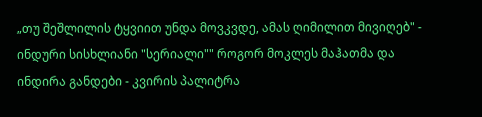„თუ შეშლილის ტყვიით უნდა მოვკვდე, ამას ღიმილით მივიღებ" - ინდური სისხლიანი "სერიალი"" როგორ მოკლეს მაჰათმა და ინდირა განდები - კვირის პალიტრა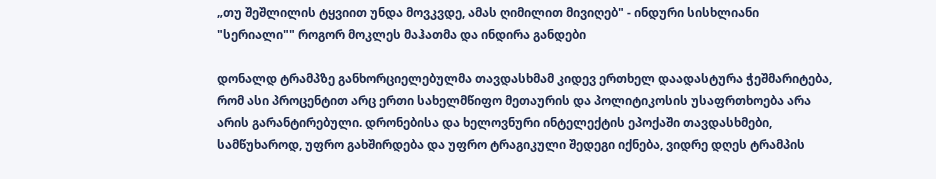„თუ შეშლილის ტყვიით უნდა მოვკვდე, ამას ღიმილით მივიღებ" - ინდური სისხლიანი "სერიალი"" როგორ მოკლეს მაჰათმა და ინდირა განდები

დონალდ ტრამპზე განხორციელებულმა თავდასხმამ კიდევ ერთხელ დაადასტურა ჭეშმარიტება, რომ ასი პროცენტით არც ერთი სახელმწიფო მეთაურის და პოლიტიკოსის უსაფრთხოება არა არის გარანტირებული. დრონებისა და ხელოვნური ინტელექტის ეპოქაში თავდასხმები, სამწუხაროდ, უფრო გახშირდება და უფრო ტრაგიკული შედეგი იქნება, ვიდრე დღეს ტრამპის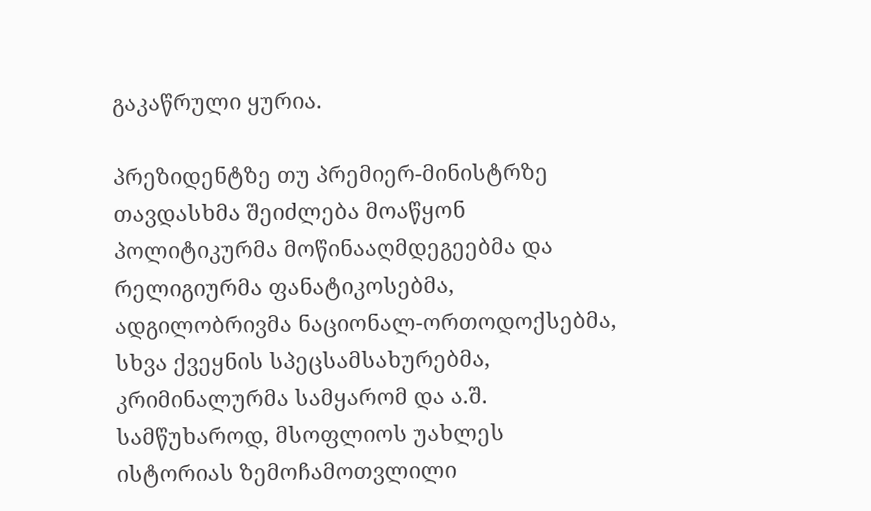გაკაწრული ყურია.

პრეზიდენტზე თუ პრემიერ-მინისტრზე თავდასხმა შეიძლება მოაწყონ პოლიტიკურმა მოწინააღმდეგეებმა და რელიგიურმა ფანატიკოსებმა, ადგილობრივმა ნაციონალ-ორთოდოქსებმა, სხვა ქვეყნის სპეცსამსახურებმა, კრიმინალურმა სამყარომ და ა.შ. სამწუხაროდ, მსოფლიოს უახლეს ისტორიას ზემოჩამოთვლილი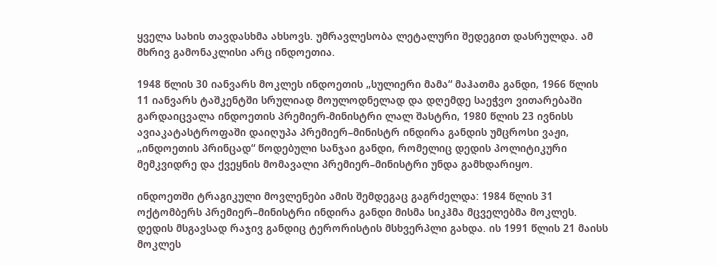ყველა სახის თავდასხმა ახსოვს. უმრავლესობა ლეტალური შედეგით დასრულდა. ამ მხრივ გამონაკლისი არც ინდოეთია.

1948 წლის 30 იანვარს მოკლეს ინდოეთის „სულიერი მამა“ მაჰათმა განდი, 1966 წლის 11 იანვარს ტაშკენტში სრულიად მოულოდნელად და დღემდე საეჭვო ვითარებაში გარდაიცვალა ინდოეთის პრემიერ-მინისტრი ლალ შასტრი, 1980 წლის 23 ივნისს ავიაკატასტროფაში დაიღუპა პრემიერ–მინისტრ ინდირა განდის უმცროსი ვაჟი, „ინდოეთის პრინცად“ წოდებული სანჯაი განდი, რომელიც დედის პოლიტიკური მემკვიდრე და ქვეყნის მომავალი პრემიერ–მინისტრი უნდა გამხდარიყო.

ინდოეთში ტრაგიკული მოვლენები ამის შემდეგაც გაგრძელდა: 1984 წლის 31 ოქტომბერს პრემიერ–მინისტრი ინდირა განდი მისმა სიკჰმა მცველებმა მოკლეს. დედის მსგავსად რაჯივ განდიც ტერორისტის მსხვერპლი გახდა. ის 1991 წლის 21 მაისს მოკლეს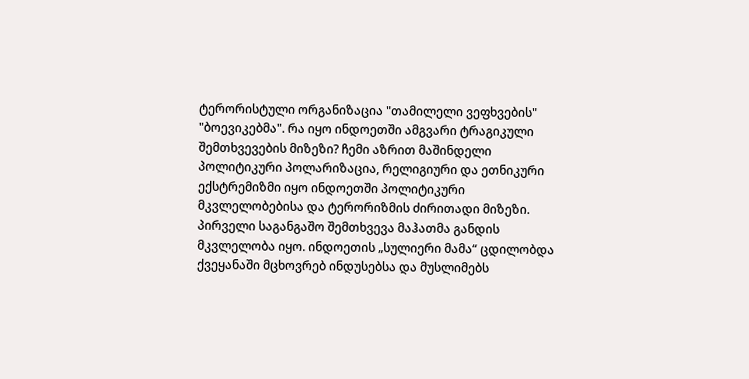ტერორისტული ორგანიზაცია "თამილელი ვეფხვების" "ბოევიკებმა". რა იყო ინდოეთში ამგვარი ტრაგიკული შემთხვევების მიზეზი? ჩემი აზრით მაშინდელი პოლიტიკური პოლარიზაცია, რელიგიური და ეთნიკური ექსტრემიზმი იყო ინდოეთში პოლიტიკური მკვლელობებისა და ტერორიზმის ძირითადი მიზეზი. პირველი საგანგაშო შემთხვევა მაჰათმა განდის მკვლელობა იყო. ინდოეთის „სულიერი მამა“ ცდილობდა ქვეყანაში მცხოვრებ ინდუსებსა და მუსლიმებს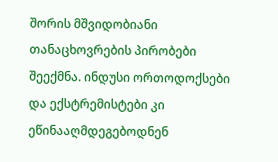შორის მშვიდობიანი თანაცხოვრების პირობები შეექმნა. ინდუსი ორთოდოქსები და ექსტრემისტები კი ეწინააღმდეგებოდნენ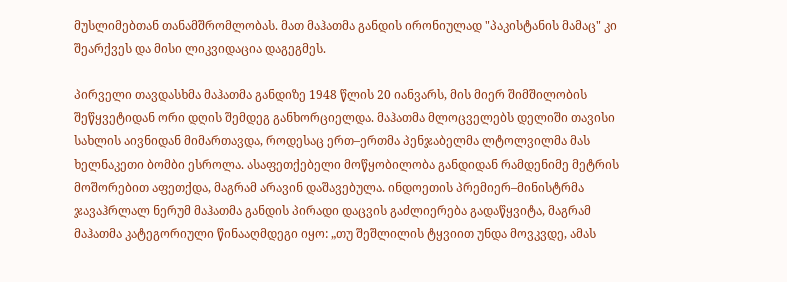მუსლიმებთან თანამშრომლობას. მათ მაჰათმა განდის ირონიულად "პაკისტანის მამაც" კი შეარქვეს და მისი ლიკვიდაცია დაგეგმეს.

პირველი თავდასხმა მაჰათმა განდიზე 1948 წლის 20 იანვარს, მის მიერ შიმშილობის შეწყვეტიდან ორი დღის შემდეგ განხორციელდა. მაჰათმა მლოცველებს დელიში თავისი სახლის აივნიდან მიმართავდა, როდესაც ერთ–ერთმა პენჯაბელმა ლტოლვილმა მას ხელნაკეთი ბომბი ესროლა. ასაფეთქებელი მოწყობილობა განდიდან რამდენიმე მეტრის მოშორებით აფეთქდა, მაგრამ არავინ დაშავებულა. ინდოეთის პრემიერ–მინისტრმა ჯავაჰრლალ ნერუმ მაჰათმა განდის პირადი დაცვის გაძლიერება გადაწყვიტა, მაგრამ მაჰათმა კატეგორიული წინააღმდეგი იყო: „თუ შეშლილის ტყვიით უნდა მოვკვდე, ამას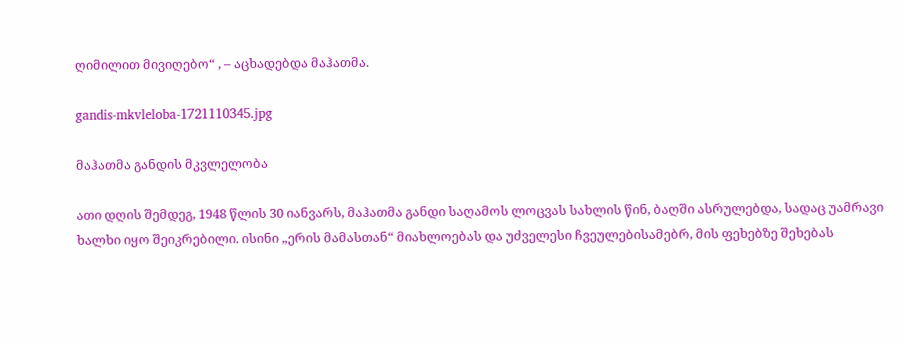ღიმილით მივიღებო“ , – აცხადებდა მაჰათმა.

gandis-mkvleloba-1721110345.jpg

მაჰათმა განდის მკვლელობა

ათი დღის შემდეგ, 1948 წლის 30 იანვარს, მაჰათმა განდი საღამოს ლოცვას სახლის წინ, ბაღში ასრულებდა, სადაც უამრავი ხალხი იყო შეიკრებილი. ისინი „ერის მამასთან“ მიახლოებას და უძველესი ჩვეულებისამებრ, მის ფეხებზე შეხებას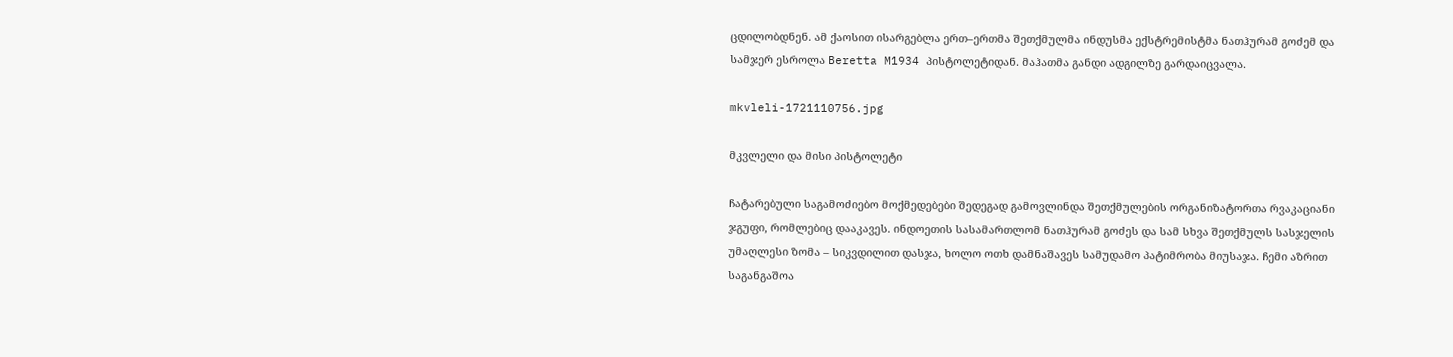ცდილობდნენ. ამ ქაოსით ისარგებლა ერთ–ერთმა შეთქმულმა ინდუსმა ექსტრემისტმა ნათჰურამ გოძემ და სამჯერ ესროლა Beretta M1934 პისტოლეტიდან. მაჰათმა განდი ადგილზე გარდაიცვალა.

mkvleli-1721110756.jpg

მკვლელი და მისი პისტოლეტი

ჩატარებული საგამოძიებო მოქმედებები შედეგად გამოვლინდა შეთქმულების ორგანიზატორთა რვაკაციანი ჯგუფი, რომლებიც დააკავეს. ინდოეთის სასამართლომ ნათჰურამ გოძეს და სამ სხვა შეთქმულს სასჯელის უმაღლესი ზომა – სიკვდილით დასჯა, ხოლო ოთხ დამნაშავეს სამუდამო პატიმრობა მიუსაჯა. ჩემი აზრით საგანგაშოა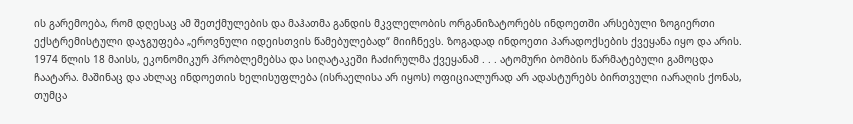ის გარემოება, რომ დღესაც ამ შეთქმულების და მაჰათმა განდის მკვლელობის ორგანიზატორებს ინდოეთში არსებული ზოგიერთი ექსტრემისტული დაჯგუფება „ეროვნული იდეისთვის წამებულებად“ მიიჩნევს. ზოგადად ინდოეთი პარადოქსების ქვეყანა იყო და არის. 1974 წლის 18 მაისს, ეკონომიკურ პრობლემებსა და სიღატაკეში ჩაძირულმა ქვეყანამ . . . ატომური ბომბის წარმატებული გამოცდა ჩაატარა. მაშინაც და ახლაც ინდოეთის ხელისუფლება (ისრაელისა არ იყოს) ოფიციალურად არ ადასტურებს ბირთვული იარაღის ქონას, თუმცა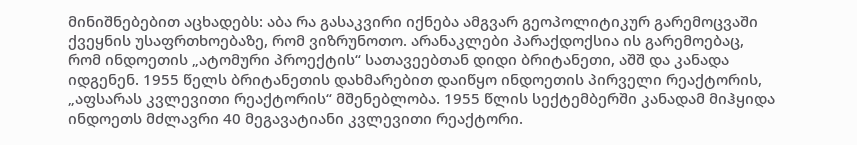მინიშნებებით აცხადებს: აბა რა გასაკვირი იქნება ამგვარ გეოპოლიტიკურ გარემოცვაში ქვეყნის უსაფრთხოებაზე, რომ ვიზრუნოთო. არანაკლები პარაქდოქსია ის გარემოებაც, რომ ინდოეთის „ატომური პროექტის“ სათავეებთან დიდი ბრიტანეთი, აშშ და კანადა იდგენენ. 1955 წელს ბრიტანეთის დახმარებით დაიწყო ინდოეთის პირველი რეაქტორის, „აფსარას კვლევითი რეაქტორის“ მშენებლობა. 1955 წლის სექტემბერში კანადამ მიჰყიდა ინდოეთს მძლავრი 40 მეგავატიანი კვლევითი რეაქტორი.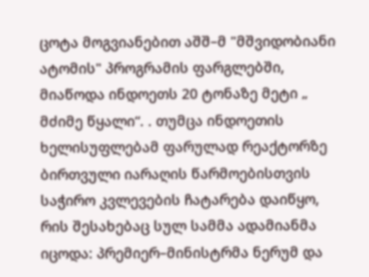ცოტა მოგვიანებით აშშ–მ "მშვიდობიანი ატომის" პროგრამის ფარგლებში, მიაწოდა ინდოეთს 20 ტონაზე მეტი „ მძიმე წყალი“. . თუმცა ინდოეთის ხელისუფლებამ ფარულად რეაქტორზე ბირთვული იარაღის წარმოებისთვის საჭირო კვლევების ჩატარება დაიწყო, რის შესახებაც სულ სამმა ადამიანმა იცოდა: პრემიერ–მინისტრმა ნერუმ და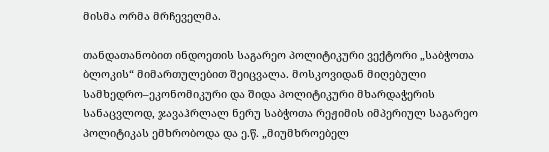მისმა ორმა მრჩეველმა.

თანდათანობით ინდოეთის საგარეო პოლიტიკური ვექტორი „საბჭოთა ბლოკის“ მიმართულებით შეიცვალა. მოსკოვიდან მიღებული სამხედრო–ეკონომიკური და შიდა პოლიტიკური მხარდაჭერის სანაცვლოდ, ჯავაჰრლალ ნერუ საბჭოთა რეჟიმის იმპერიულ საგარეო პოლიტიკას ემხრობოდა და ე.წ. „მიუმხროებელ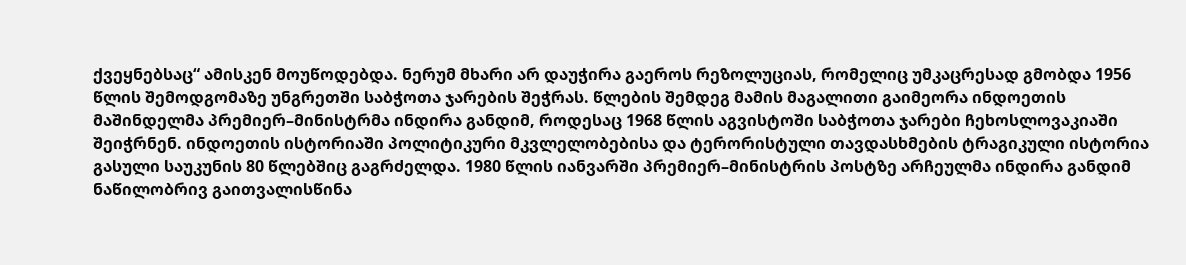ქვეყნებსაც“ ამისკენ მოუწოდებდა. ნერუმ მხარი არ დაუჭირა გაეროს რეზოლუციას, რომელიც უმკაცრესად გმობდა 1956 წლის შემოდგომაზე უნგრეთში საბჭოთა ჯარების შეჭრას. წლების შემდეგ მამის მაგალითი გაიმეორა ინდოეთის მაშინდელმა პრემიერ–მინისტრმა ინდირა განდიმ, როდესაც 1968 წლის აგვისტოში საბჭოთა ჯარები ჩეხოსლოვაკიაში შეიჭრნენ. ინდოეთის ისტორიაში პოლიტიკური მკვლელობებისა და ტერორისტული თავდასხმების ტრაგიკული ისტორია გასული საუკუნის 80 წლებშიც გაგრძელდა. 1980 წლის იანვარში პრემიერ–მინისტრის პოსტზე არჩეულმა ინდირა განდიმ ნაწილობრივ გაითვალისწინა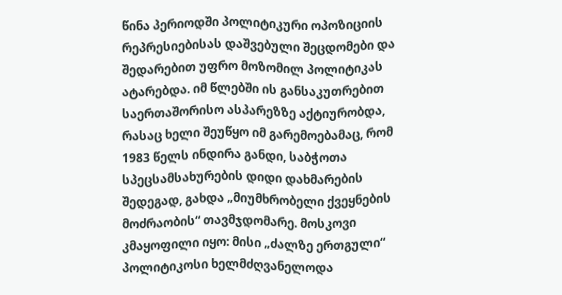წინა პერიოდში პოლიტიკური ოპოზიციის რეპრესიებისას დაშვებული შეცდომები და შედარებით უფრო მოზომილ პოლიტიკას ატარებდა. იმ წლებში ის განსაკუთრებით საერთაშორისო ასპარეზზე აქტიურობდა, რასაც ხელი შეუწყო იმ გარემოებამაც, რომ 1983 წელს ინდირა განდი, საბჭოთა სპეცსამსახურების დიდი დახმარების შედეგად, გახდა „მიუმხრობელი ქვეყნების მოძრაობის“ თავმჯდომარე. მოსკოვი კმაყოფილი იყო: მისი „ძალზე ერთგული“ პოლიტიკოსი ხელმძღვანელოდა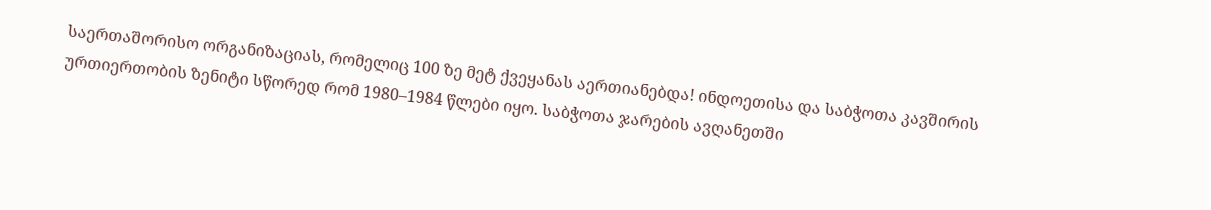საერთაშორისო ორგანიზაციას, რომელიც 100 ზე მეტ ქვეყანას აერთიანებდა! ინდოეთისა და საბჭოთა კავშირის ურთიერთობის ზენიტი სწორედ რომ 1980–1984 წლები იყო. საბჭოთა ჯარების ავღანეთში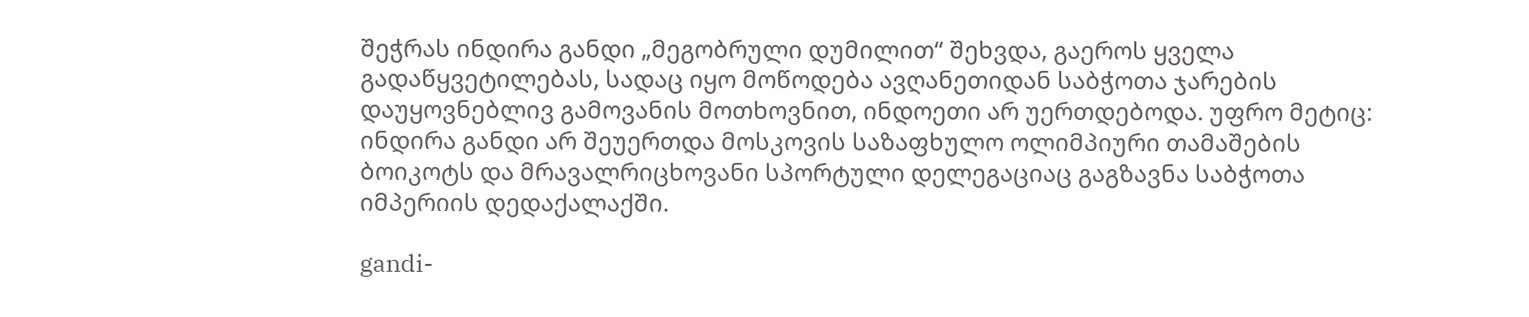შეჭრას ინდირა განდი „მეგობრული დუმილით“ შეხვდა, გაეროს ყველა გადაწყვეტილებას, სადაც იყო მოწოდება ავღანეთიდან საბჭოთა ჯარების დაუყოვნებლივ გამოვანის მოთხოვნით, ინდოეთი არ უერთდებოდა. უფრო მეტიც: ინდირა განდი არ შეუერთდა მოსკოვის საზაფხულო ოლიმპიური თამაშების ბოიკოტს და მრავალრიცხოვანი სპორტული დელეგაციაც გაგზავნა საბჭოთა იმპერიის დედაქალაქში.

gandi-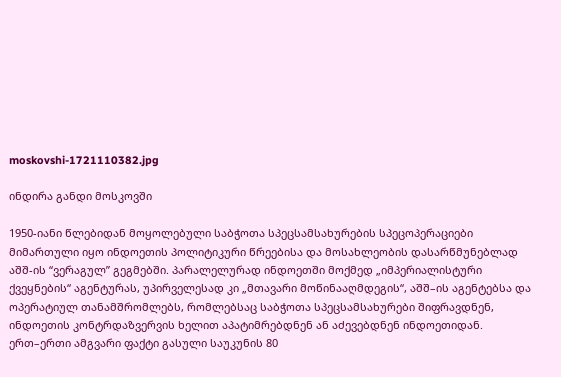moskovshi-1721110382.jpg

ინდირა განდი მოსკოვში

1950-იანი წლებიდან მოყოლებული საბჭოთა სპეცსამსახურების სპეცოპერაციები მიმართული იყო ინდოეთის პოლიტიკური წრეებისა და მოსახლეობის დასარწმუნებლად აშშ-ის “ვერაგულ” გეგმებში. პარალელურად ინდოეთში მოქმედ „იმპერიალისტური ქვეყნების“ აგენტურას, უპირველესად კი „მთავარი მოწინააღმდეგის“, აშშ–ის აგენტებსა და ოპერატიულ თანამშრომლებს, რომლებსაც საბჭოთა სპეცსამსახურები შიფრავდნენ, ინდოეთის კონტრდაზვერვის ხელით აპატიმრებდნენ ან აძევებდნენ ინდოეთიდან. ერთ–ერთი ამგვარი ფაქტი გასული საუკუნის 80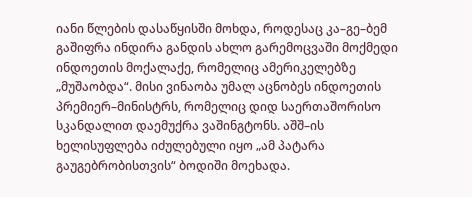იანი წლების დასაწყისში მოხდა, როდესაც კა–გე–ბემ გაშიფრა ინდირა განდის ახლო გარემოცვაში მოქმედი ინდოეთის მოქალაქე, რომელიც ამერიკელებზე „მუშაობდა“. მისი ვინაობა უმალ აცნობეს ინდოეთის პრემიერ–მინისტრს, რომელიც დიდ საერთაშორისო სკანდალით დაემუქრა ვაშინგტონს. აშშ–ის ხელისუფლება იძულებული იყო „ამ პატარა გაუგებრობისთვის“ ბოდიში მოეხადა.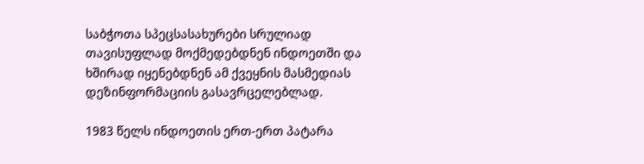საბჭოთა სპეცსასახურები სრულიად თავისუფლად მოქმედებდნენ ინდოეთში და ხშირად იყენებდნენ ამ ქვეყნის მასმედიას დეზინფორმაციის გასავრცელებლად.

1983 წელს ინდოეთის ერთ-ერთ პატარა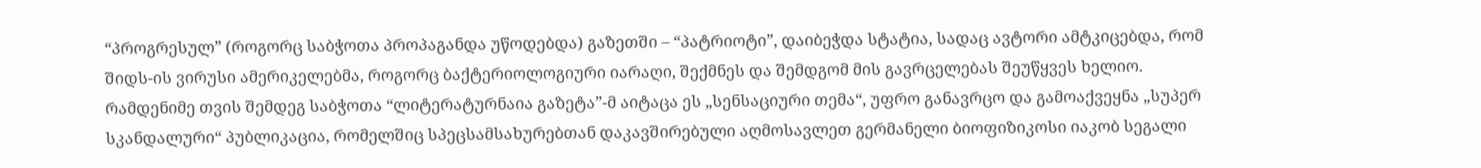“პროგრესულ” (როგორც საბჭოთა პროპაგანდა უწოდებდა) გაზეთში – “პატრიოტი”, დაიბეჭდა სტატია, სადაც ავტორი ამტკიცებდა, რომ შიდს-ის ვირუსი ამერიკელებმა, როგორც ბაქტერიოლოგიური იარაღი, შექმნეს და შემდგომ მის გავრცელებას შეუწყვეს ხელიო. რამდენიმე თვის შემდეგ საბჭოთა “ლიტერატურნაია გაზეტა”-მ აიტაცა ეს „სენსაციური თემა“, უფრო განავრცო და გამოაქვეყნა „სუპერ სკანდალური“ პუბლიკაცია, რომელშიც სპეცსამსახურებთან დაკავშირებული აღმოსავლეთ გერმანელი ბიოფიზიკოსი იაკობ სეგალი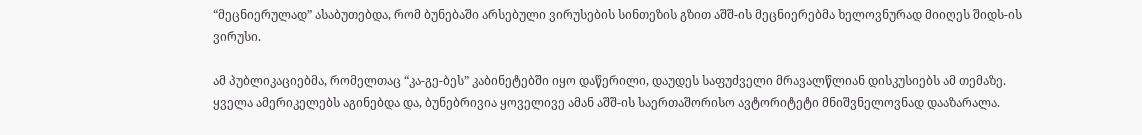“მეცნიერულად” ასაბუთებდა, რომ ბუნებაში არსებული ვირუსების სინთეზის გზით აშშ-ის მეცნიერებმა ხელოვნურად მიიღეს შიდს-ის ვირუსი.

ამ პუბლიკაციებმა, რომელთაც “კა-გე-ბეს” კაბინეტებში იყო დაწერილი, დაუდეს საფუძველი მრავალწლიან დისკუსიებს ამ თემაზე. ყველა ამერიკელებს აგინებდა და, ბუნებრივია ყოველივე ამან აშშ-ის საერთაშორისო ავტორიტეტი მნიშვნელოვნად დააზარალა.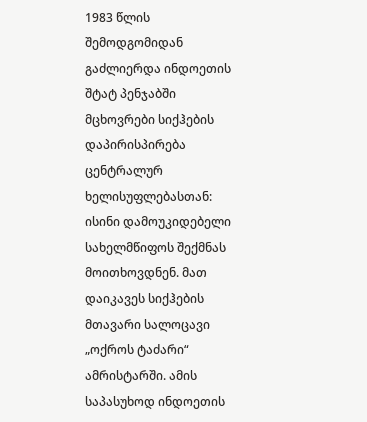1983 წლის შემოდგომიდან გაძლიერდა ინდოეთის შტატ პენჯაბში მცხოვრები სიქჰების დაპირისპირება ცენტრალურ ხელისუფლებასთან: ისინი დამოუკიდებელი სახელმწიფოს შექმნას მოითხოვდნენ. მათ დაიკავეს სიქჰების მთავარი სალოცავი „ოქროს ტაძარი“ ამრისტარში. ამის საპასუხოდ ინდოეთის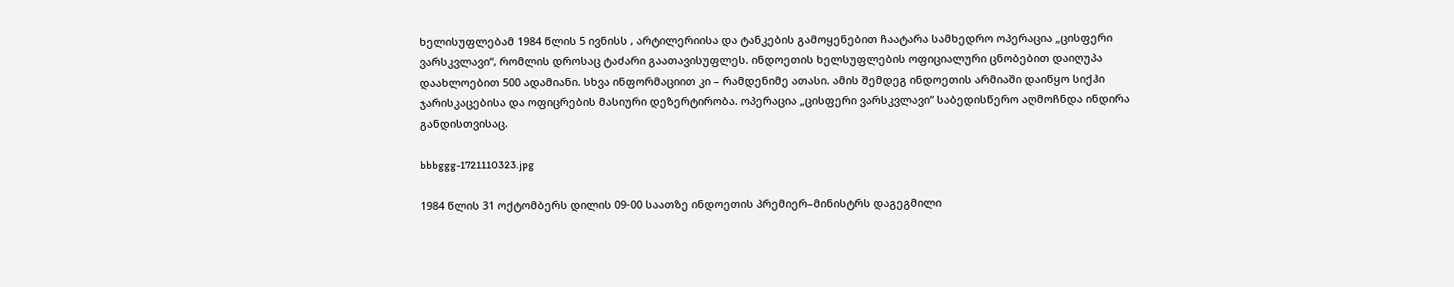ხელისუფლებამ 1984 წლის 5 ივნისს , არტილერიისა და ტანკების გამოყენებით ჩაატარა სამხედრო ოპერაცია „ცისფერი ვარსკვლავი“, რომლის დროსაც ტაძარი გაათავისუფლეს. ინდოეთის ხელსუფლების ოფიციალური ცნობებით დაიღუპა დაახლოებით 500 ადამიანი. სხვა ინფორმაციით კი – რამდენიმე ათასი. ამის შემდეგ ინდოეთის არმიაში დაიწყო სიქჰი ჯარისკაცებისა და ოფიცრების მასიური დეზერტირობა. ოპერაცია „ცისფერი ვარსკვლავი“ საბედისწერო აღმოჩნდა ინდირა განდისთვისაც.

bbbggg-1721110323.jpg

1984 წლის 31 ოქტომბერს დილის 09-00 საათზე ინდოეთის პრემიერ–მინისტრს დაგეგმილი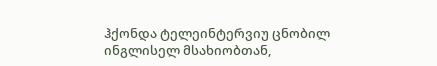ჰქონდა ტელეინტერვიუ ცნობილ ინგლისელ მსახიობთან,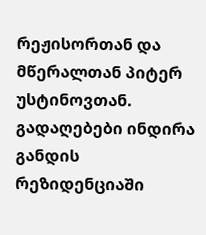რეჟისორთან და მწერალთან პიტერ უსტინოვთან. გადაღებები ინდირა განდის რეზიდენციაში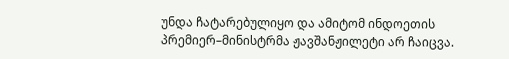უნდა ჩატარებულიყო და ამიტომ ინდოეთის პრემიერ–მინისტრმა ჟავშანჟილეტი არ ჩაიცვა.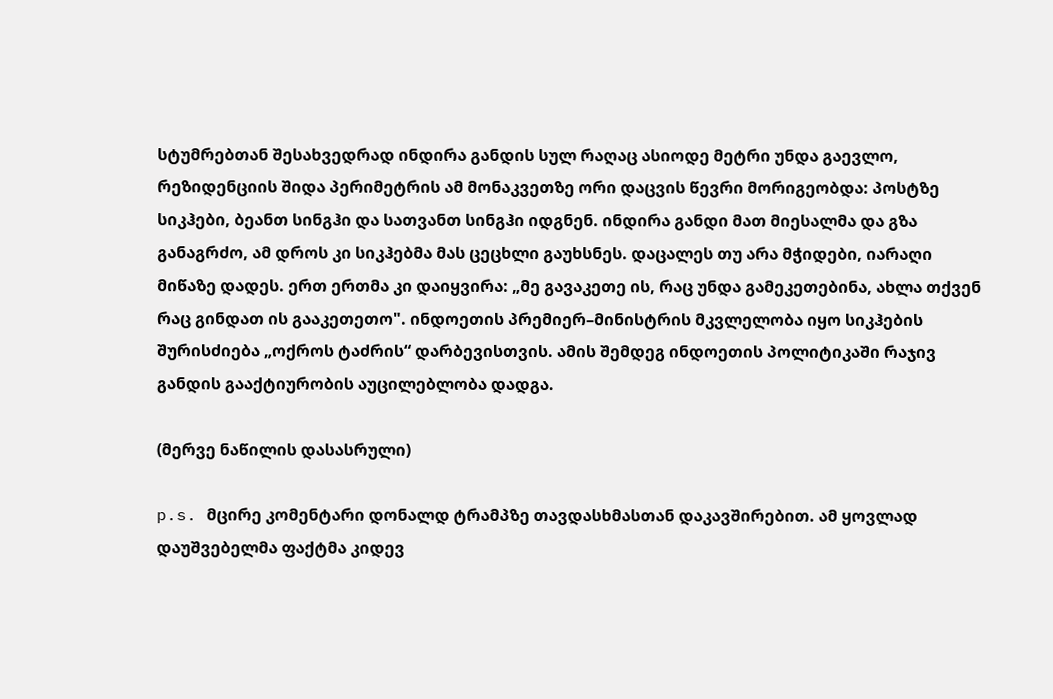სტუმრებთან შესახვედრად ინდირა განდის სულ რაღაც ასიოდე მეტრი უნდა გაევლო, რეზიდენციის შიდა პერიმეტრის ამ მონაკვეთზე ორი დაცვის წევრი მორიგეობდა: პოსტზე სიკჰები, ბეანთ სინგჰი და სათვანთ სინგჰი იდგნენ. ინდირა განდი მათ მიესალმა და გზა განაგრძო, ამ დროს კი სიკჰებმა მას ცეცხლი გაუხსნეს. დაცალეს თუ არა მჭიდები, იარაღი მიწაზე დადეს. ერთ ერთმა კი დაიყვირა: „მე გავაკეთე ის, რაც უნდა გამეკეთებინა, ახლა თქვენ რაც გინდათ ის გააკეთეთო". ინდოეთის პრემიერ–მინისტრის მკვლელობა იყო სიკჰების შურისძიება „ოქროს ტაძრის“ დარბევისთვის. ამის შემდეგ ინდოეთის პოლიტიკაში რაჯივ განდის გააქტიურობის აუცილებლობა დადგა.

(მერვე ნაწილის დასასრული)

p.s. მცირე კომენტარი დონალდ ტრამპზე თავდასხმასთან დაკავშირებით. ამ ყოვლად დაუშვებელმა ფაქტმა კიდევ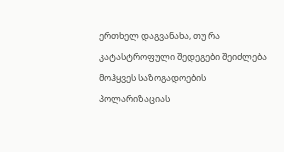ერთხელ დაგვანახა, თუ რა კატასტროფული შედეგები შეიძლება მოჰყვეს საზოგადოების პოლარიზაციას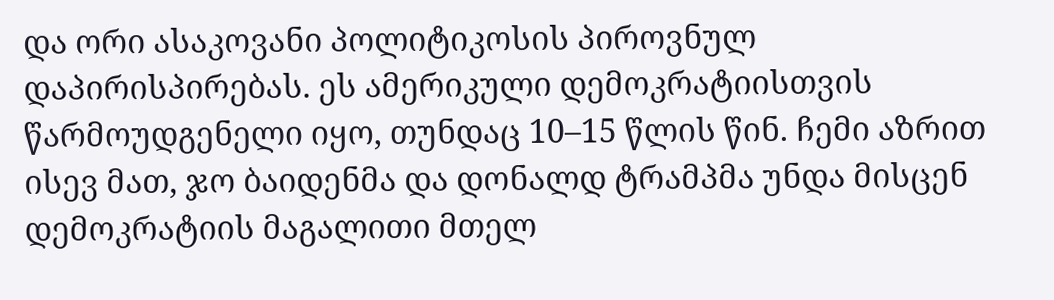და ორი ასაკოვანი პოლიტიკოსის პიროვნულ დაპირისპირებას. ეს ამერიკული დემოკრატიისთვის წარმოუდგენელი იყო, თუნდაც 10–15 წლის წინ. ჩემი აზრით ისევ მათ, ჯო ბაიდენმა და დონალდ ტრამპმა უნდა მისცენ დემოკრატიის მაგალითი მთელ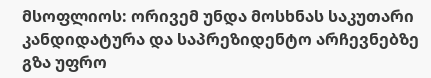მსოფლიოს: ორივემ უნდა მოსხნას საკუთარი კანდიდატურა და საპრეზიდენტო არჩევნებზე გზა უფრო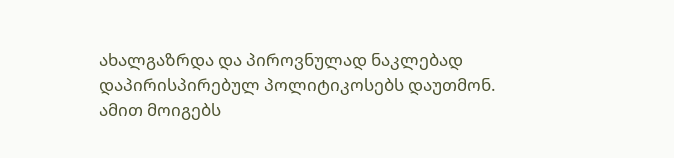ახალგაზრდა და პიროვნულად ნაკლებად დაპირისპირებულ პოლიტიკოსებს დაუთმონ. ამით მოიგებს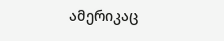ამერიკაც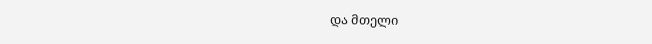და მთელი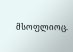მსოფლიოც.